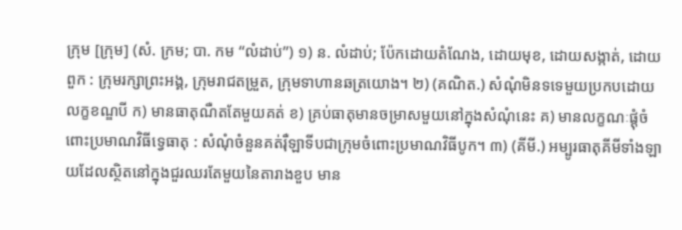ក្រុម [ក្រុម] (សំ. ក្រម; បា. កម “លំដាប់”) ១) ន. លំដាប់; ប៉ែកដោយតំណែង, ដោយមុខ, ដោយសង្កាត់, ដោយពួក : ក្រុមរក្សាព្រះអង្គ, ក្រុមរាជតម្រួត, ក្រុមទាហានឆត្រយោង។ ២) (គណិត.) សំណុំមិនទទេមួយប្រកបដោយលក្ខខណ្ឌបី ក) មានធាតុណឺតតែមួយគត់ ខ) គ្រប់ធាតុមានចម្រាសមួយនៅក្នុងសំណុំនេះ គ) មានលក្ខណៈផ្ដុំចំពោះប្រមាណវិធីទ្វេធាតុ : សំណុំចំនួនគត់រ៉ឺឡាទីបជាក្រុមចំពោះប្រមាណវិធីបូក។ ៣) (គីមី.) អម្បូរធាតុគីមីទាំងឡាយដែលស្ថិតនៅក្នុងជួរឈរតែមួយនៃតារាងខួប មាន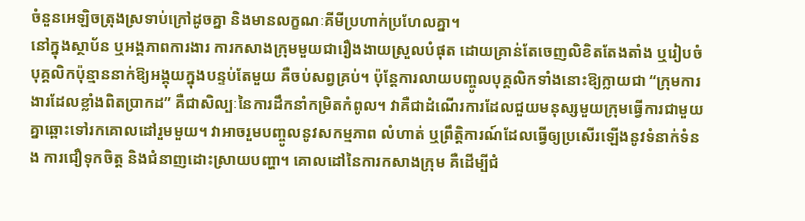ចំនួនអេឡិចត្រុងស្រទាប់ក្រៅដូចគ្នា និងមានលក្ខណៈគីមីប្រហាក់ប្រហែលគ្នា។
នៅក្នុងស្ថាប័ន ឬអង្គភាពការងារ ការកសាងក្រុមមួយជារឿងងាយស្រួលបំផុត ដោយគ្រាន់តែចេញលិខិតតែងតាំង ឬរៀបចំបុគ្គលិកប៉ុន្មាននាក់ឱ្យអង្គុយក្នុងបន្ទប់តែមួយ គឺចប់សព្វគ្រប់។ ប៉ុន្តែការលាយបញ្ចូលបុគ្គលិកទាំងនោះឱ្យក្លាយជា “ក្រុមការងារដែលខ្លាំងពិតប្រាកដ” គឺជាសិល្បៈនៃការដឹកនាំកម្រិតកំពូល។ វាគឺជាដំណើរការដែលជួយមនុស្សមួយក្រុមធ្វើការជាមួយគ្នាឆ្ពោះទៅរកគោលដៅរួមមួយ។ វាអាចរួមបញ្ចូលនូវសកម្មភាព លំហាត់ ឬព្រឹត្តិការណ៍ដែលធ្វើឲ្យប្រសើរឡើងនូវទំនាក់ទំនង ការជឿទុកចិត្ត និងជំនាញដោះស្រាយបញ្ហា។ គោលដៅនៃការកសាងក្រុម គឺដើម្បីជំ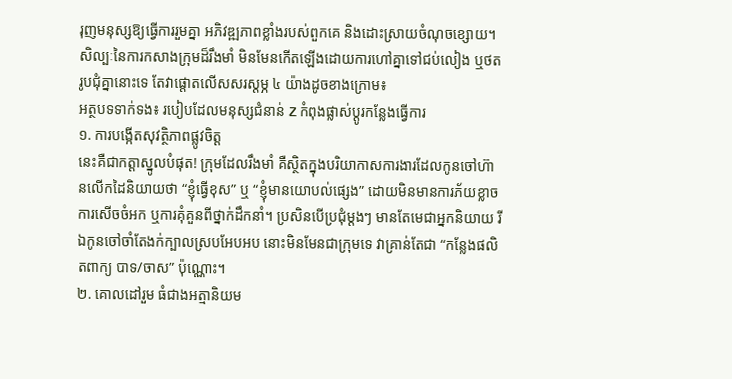រុញមនុស្សឱ្យធ្វើការរួមគ្នា អភិវឌ្ឍភាពខ្លាំងរបស់ពួកគេ និងដោះស្រាយចំណុចខ្សោយ។ សិល្បៈនៃការកសាងក្រុមដ៏រឹងមាំ មិនមែនកើតឡើងដោយការហៅគ្នាទៅជប់លៀង ឬថតរូបជុំគ្នានោះទេ តែវាផ្តោតលើសសរស្តម្ភ ៤ យ៉ាងដូចខាងក្រោម៖
អត្ថបទទាក់ទង៖ របៀបដែលមនុស្សជំនាន់ Z កំពុងផ្លាស់ប្តូរកន្លែងធ្វើការ
១. ការបង្កើតសុវត្ថិភាពផ្លូវចិត្ត
នេះគឺជាកត្តាស្នូលបំផុត! ក្រុមដែលរឹងមាំ គឺស្ថិតក្នុងបរិយាកាសការងារដែលកូនចៅហ៊ានលើកដៃនិយាយថា “ខ្ញុំធ្វើខុស” ឬ “ខ្ញុំមានយោបល់ផ្សេង” ដោយមិនមានការភ័យខ្លាចការសើចចំអក ឬការគុំគួនពីថ្នាក់ដឹកនាំ។ ប្រសិនបើប្រជុំម្តងៗ មានតែមេជាអ្នកនិយាយ រីឯកូនចៅចាំតែងក់ក្បាលស្របអែបអប នោះមិនមែនជាក្រុមទេ វាគ្រាន់តែជា “កន្លែងផលិតពាក្យ បាទ/ចាស” ប៉ុណ្ណោះ។
២. គោលដៅរួម ធំជាងអត្មានិយម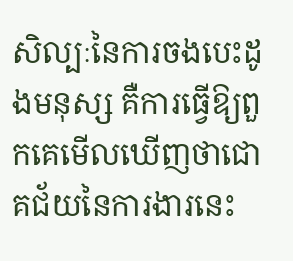សិល្បៈនៃការចងបេះដូងមនុស្ស គឺការធ្វើឱ្យពួកគេមើលឃើញថាជោគជ័យនៃការងារនេះ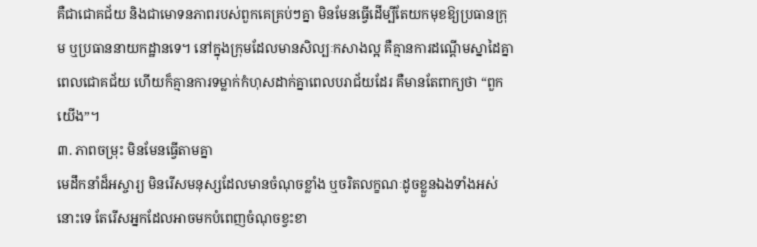គឺជាជោគជ័យ និងជាមោទនភាពរបស់ពួកគេគ្រប់ៗគ្នា មិនមែនធ្វើដើម្បីតែយកមុខឱ្យប្រធានក្រុម ឬប្រធាននាយកដ្ឋានទេ។ នៅក្នុងក្រុមដែលមានសិល្បៈកសាងល្អ គឺគ្មានការដណ្តើមស្នាដៃគ្នាពេលជោគជ័យ ហើយក៏គ្មានការទម្លាក់កំហុសដាក់គ្នាពេលបរាជ័យដែរ គឺមានតែពាក្យថា “ពួកយើង”។
៣. ភាពចម្រុះ មិនមែនធ្វើតាមគ្នា
មេដឹកនាំដ៏អស្ចារ្យ មិនរើសមនុស្សដែលមានចំណុចខ្លាំង ឬចរិតលក្ខណៈដូចខ្លួនឯងទាំងអស់នោះទេ តែរើសអ្នកដែលអាចមកបំពេញចំណុចខ្វះខា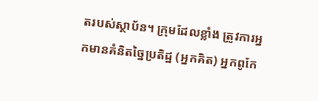តរបស់ស្ថាប័ន។ ក្រុមដែលខ្លាំង ត្រូវការអ្នកមានគំនិតច្នៃប្រតិដ្ឋ (អ្នកគិត) អ្នកពូកែ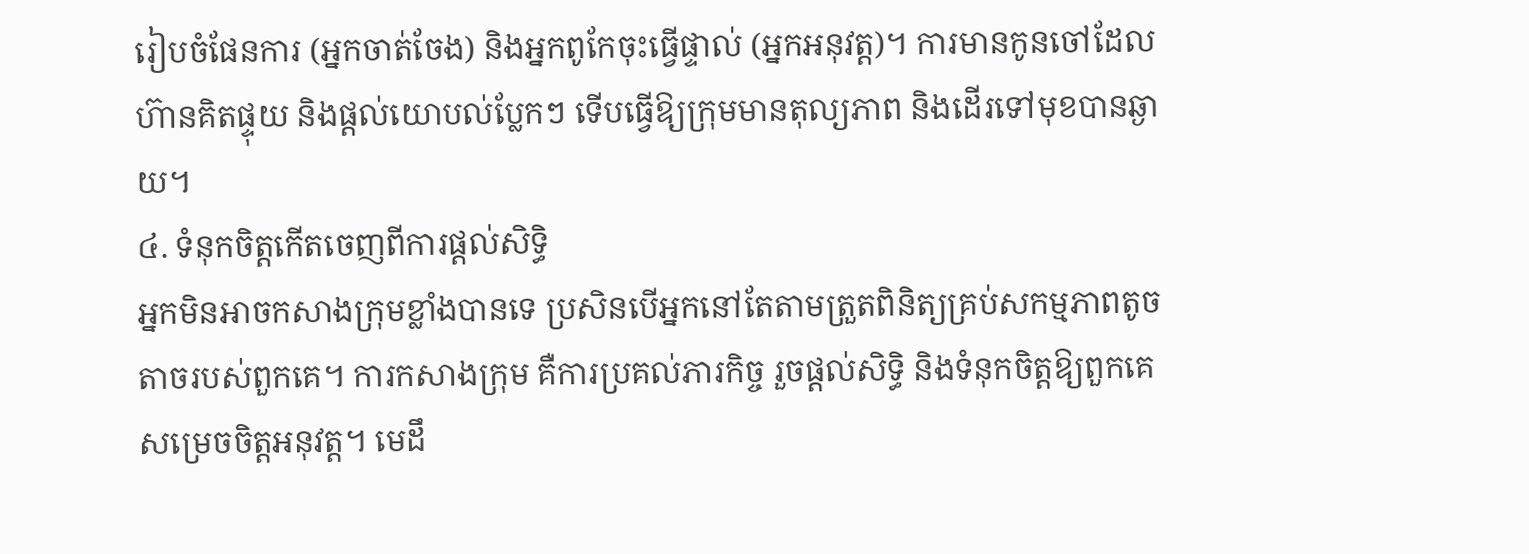រៀបចំផែនការ (អ្នកចាត់ចែង) និងអ្នកពូកែចុះធ្វើផ្ទាល់ (អ្នកអនុវត្ត)។ ការមានកូនចៅដែលហ៊ានគិតផ្ទុយ និងផ្តល់យោបល់ប្លែកៗ ទើបធ្វើឱ្យក្រុមមានតុល្យភាព និងដើរទៅមុខបានឆ្ងាយ។
៤. ទំនុកចិត្តកើតចេញពីការផ្តល់សិទ្ធិ
អ្នកមិនអាចកសាងក្រុមខ្លាំងបានទេ ប្រសិនបើអ្នកនៅតែតាមត្រួតពិនិត្យគ្រប់សកម្មភាពតូចតាចរបស់ពួកគេ។ ការកសាងក្រុម គឺការប្រគល់ភារកិច្ច រួចផ្តល់សិទ្ធិ និងទំនុកចិត្តឱ្យពួកគេសម្រេចចិត្តអនុវត្ត។ មេដឹ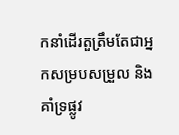កនាំដើរតួត្រឹមតែជាអ្នកសម្របសម្រួល និងគាំទ្រផ្លូវ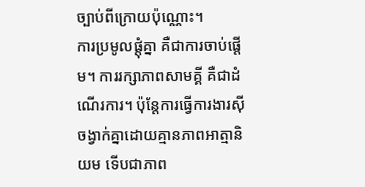ច្បាប់ពីក្រោយប៉ុណ្ណោះ។
ការប្រមូលផ្តុំគ្នា គឺជាការចាប់ផ្តើម។ ការរក្សាភាពសាមគ្គី គឺជាដំណើរការ។ ប៉ុន្តែការធ្វើការងារស៊ីចង្វាក់គ្នាដោយគ្មានភាពអាត្មានិយម ទើបជាភាព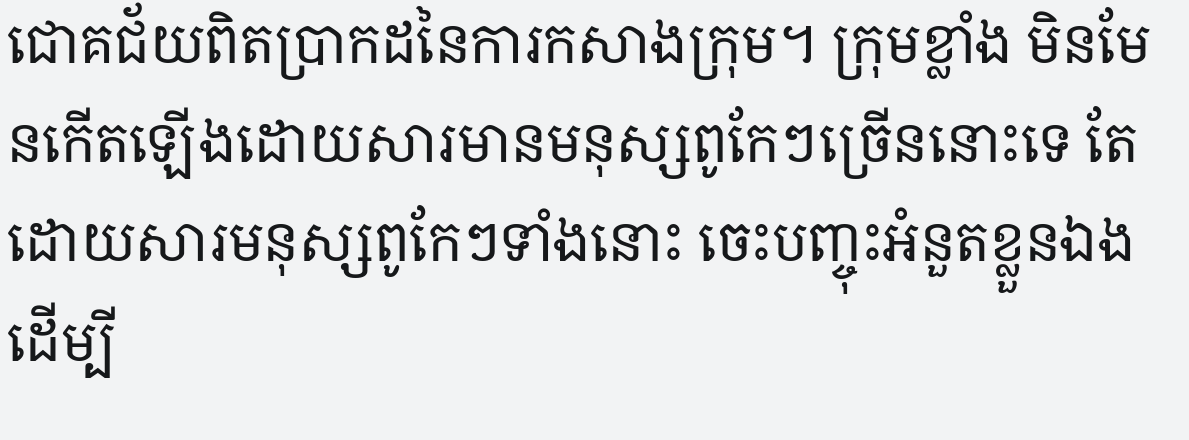ជោគជ័យពិតប្រាកដនៃការកសាងក្រុម។ ក្រុមខ្លាំង មិនមែនកើតឡើងដោយសារមានមនុស្សពូកែៗច្រើននោះទេ តែដោយសារមនុស្សពូកែៗទាំងនោះ ចេះបញ្ចុះអំនួតខ្លួនឯង ដើម្បី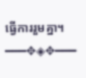ធ្វើការរួមគ្នា។
━━━✥◈✥━━━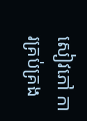សៀវភៅ ការគ្រប់គ្រង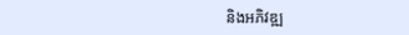និងអភិវឌ្ឍ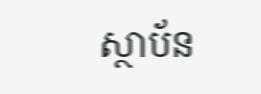ស្ថាប័ន